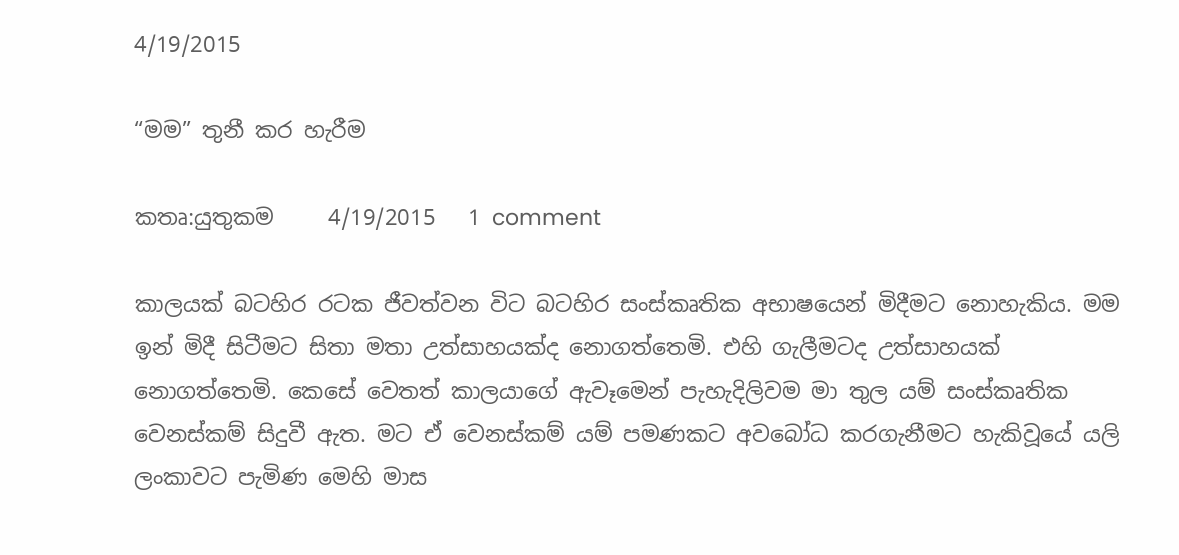4/19/2015

“මම” තුනී කර හැරීම

කතෘ:යුතුකම     4/19/2015   1 comment

කාලයක් බටහිර රටක ජීවත්වන විට බටහිර සංස්කෘතික අභාෂයෙන් මිදීමට නොහැකිය. මම ඉන් මිදී සිටීමට සිතා මතා උත්සාහයක්ද නොගත්තෙමි. එහි ගැලීමටද උත්සාහයක් නොගත්තෙමි. කෙසේ වෙතත් කාලයාගේ ඇවෑමෙන් පැහැදිලිවම මා තුල යම් සංස්කෘතික වෙනස්කම් සිදුවී ඇත. මට ඒ වෙනස්කම් යම් පමණකට අවබෝධ කරගැනීමට හැකිවූයේ යලි ලංකාවට පැමිණ මෙහි මාස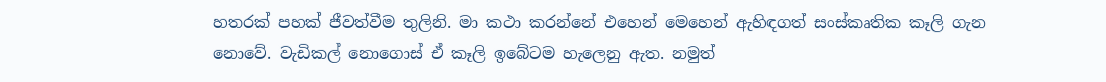හතරක් පහක් ජීවත්වීම තුලිනි. මා කථා කරන්නේ එහෙන් මෙහෙන් ඇහිඳගත් සංස්කෘතික කෑලි ගැන නොවේ. වැඩිකල් නොගොස් ඒ කෑලි ඉබේටම හැලෙනු ඇත. නමුත්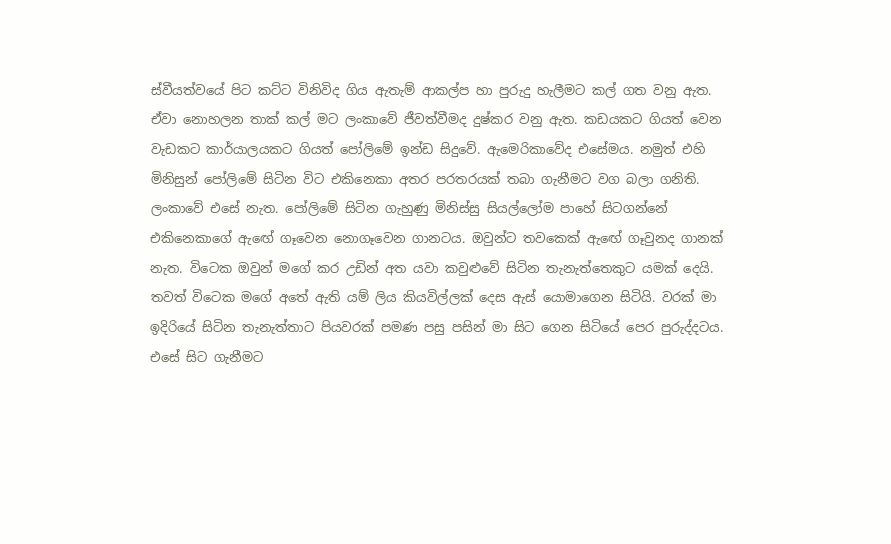ස්වීයත්වයේ පිට කට්ට විනිවිද ගිය ඇතැම් ආකල්ප හා පුරුදු හැලීමට කල් ගත වනු ඇත. ඒවා නොහලන තාක් කල් මට ලංකාවේ ජීවත්වීමද දුෂ්කර වනු ඇත. කඩයකට ගියත් වෙන වැඩකට කාර්යාලයකට ගියත් පෝලිමේ ඉන්ඩ සිදුවේ. ඇමෙරිකාවේද එසේමය. නමුත් එහි මිනිසුන් පෝලිමේ සිටින විට එකිනෙකා අතර පරතරයක් තබා ගැනීමට වග බලා ගනිති. ලංකාවේ එසේ නැත. පෝලිමේ සිටින ගැහුණු මිනිස්සු සියල්ලෝම පාහේ සිටගන්නේ එකිනෙකාගේ ඇඟේ ගෑවෙන නොගෑවෙන ගානටය. ඔවුන්ට තවකෙක් ඇඟේ ගෑවුනද ගානක් නැත. විටෙක ඔවුන් මගේ කර උඩින් අත යවා කවුළුවේ සිටින තැනැත්තෙකුට යමක් දෙයි. තවත් විටෙක මගේ අතේ ඇති යම් ලිය කියවිල්ලක් දෙස ඇස් යොමාගෙන සිටියි. වරක් මා ඉදිරියේ සිටින තැනැත්තාට පියවරක් පමණ පසු පසින් මා සිට ගෙන සිටියේ පෙර පුරුද්දටය. එසේ සිට ගැනීමට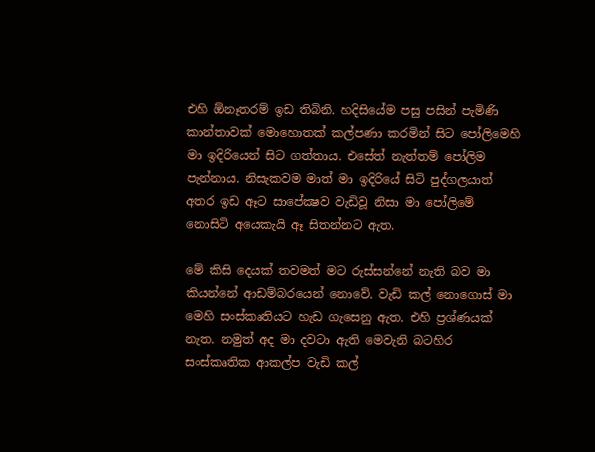එහි ඕනෑතරම් ඉඩ තිබිනි. හදිසියේම පසු පසින් පැමිණි කාන්තාවක් මොහොතක් කල්පණා කරමින් සිට පෝලිමෙහි මා ඉදිරියෙන් සිට ගත්තාය. එසේත් නැත්තම් පෝලිම පැන්නාය. නිසැකවම මාත් මා ඉදිරියේ සිටි පුද්ගලයාත් අතර ඉඩ ඈට සාපේක්‍ෂව වැඩිවූ නිසා මා පෝලිමේ නොසිටි අයෙකැයි ඈ සිතන්නට ඇත.

මේ කිසි දෙයක් තවමත් මට රුස්සන්නේ නැති බව මා කියන්නේ ආඩම්බරයෙන් නොවේ. වැඩි කල් නොගොස් මා මෙහි සංස්කෘතියට හැඩ ගැසෙනු ඇත. එහි ප්‍රශ්ණයක් නැත. නමුත් අද මා දවටා ඇති මෙවැනි බටහිර සංස්කෘතික ආකල්ප වැඩි කල්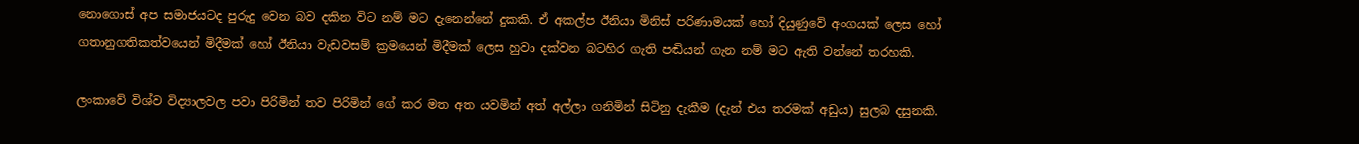නොගොස් අප සමාජයටද පුරුදු වෙන බව දකින විට නම් මට දැනෙන්නේ දුකකි. ඒ අකල්ප ඊනියා මිනිස් පරිණාමයක් හෝ දියුණුවේ අංගයක් ලෙස හෝ ගතානුගතිකත්වයෙන් මිදීමක් හෝ ඊනියා වැඩවසම් ක්‍රමයෙන් මිදීමක් ලෙස හුවා දක්වන බටහිර ගැති පඬියන් ගැන නම් මට ඇති වන්නේ තරහකි.

ලංකාවේ විශ්ව විද්‍යාලවල පවා පිරිමින් තව පිරිමින් ගේ කර මත අත යවමින් අත් අල්ලා ගනිමින් සිටිනු දැකීම (දැන් එය තරමක් අඩුය) සුලබ දසුනකි.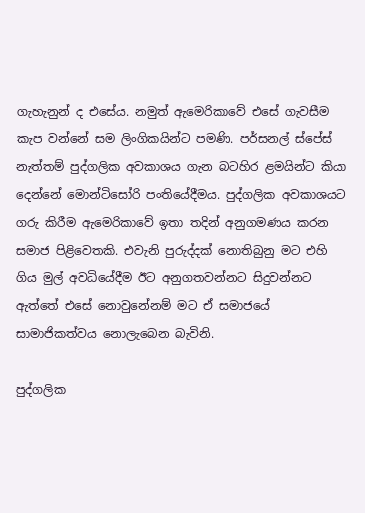ගැහැනුන් ද එසේය. නමුත් ඇමෙරිකාවේ එසේ ගැවසීම කැප වන්නේ සම ලිංගිකයින්ට පමණි. පර්සනල් ස්පේස් නැත්තම් පුද්ගලික අවකාශය ගැන බටහිර ළමයින්ට කියා දෙන්නේ මොන්ටිසෝරි පංතියේදීමය. පුද්ගලික අවකාශයට ගරු කිරීම ඇමෙරිකාවේ ඉතා තදින් අනුගමණය කරන සමාජ පිළිවෙතකි. එවැනි පුරුද්දක් නොතිබුනු මට එහි ගිය මුල් අවධියේදීම ඊට අනුගතවන්නට සිදුවන්නට ඇත්තේ එසේ නොවුනේනම් මට ඒ සමාජයේ සාමාජිකත්වය නොලැබෙන බැවිනි.

පුද්ගලික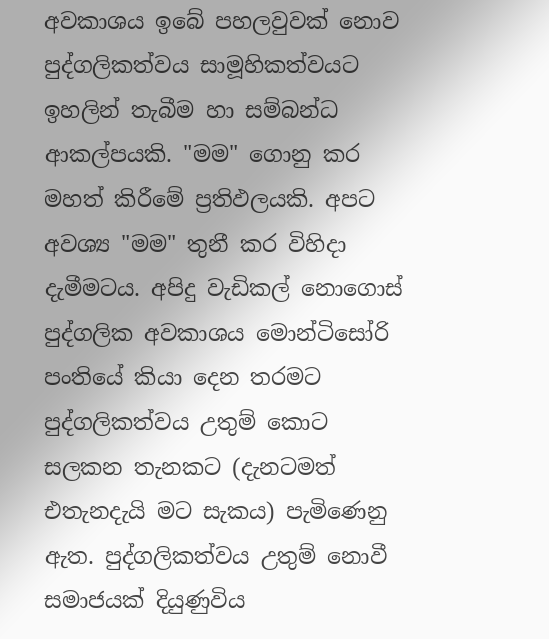අවකාශය ඉබේ පහලවුවක් නොව පුද්ගලිකත්වය සාමූහිකත්වයට ඉහලින් තැබීම හා සම්බන්ධ ආකල්පයකි. "මම" ගොනු කර මහත් කිරීමේ ප්‍රතිඵලයකි. අපට අවශ්‍ය "මම" තුනී කර විහිදා දැමීමටය. අපිදු වැඩිකල් නොගොස් පුද්ගලික අවකාශය මොන්ටිසෝරි පංතියේ කියා දෙන තරමට පුද්ගලිකත්වය උතුම් කොට සලකන තැනකට (දැනටමත් එතැනදැයි මට සැකය) පැමිණෙනු ඇත. පුද්ගලිකත්වය උතුම් නොවී සමාජයක් දියුණුවිය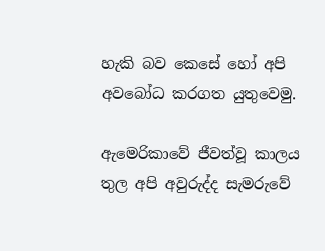හැකි බව කෙසේ හෝ අපි අවබෝධ කරගත යුතුවෙමු.

ඇමෙරිකාවේ ජීවත්වූ කාලය තුල අපි අවුරුද්ද සැමරුවේ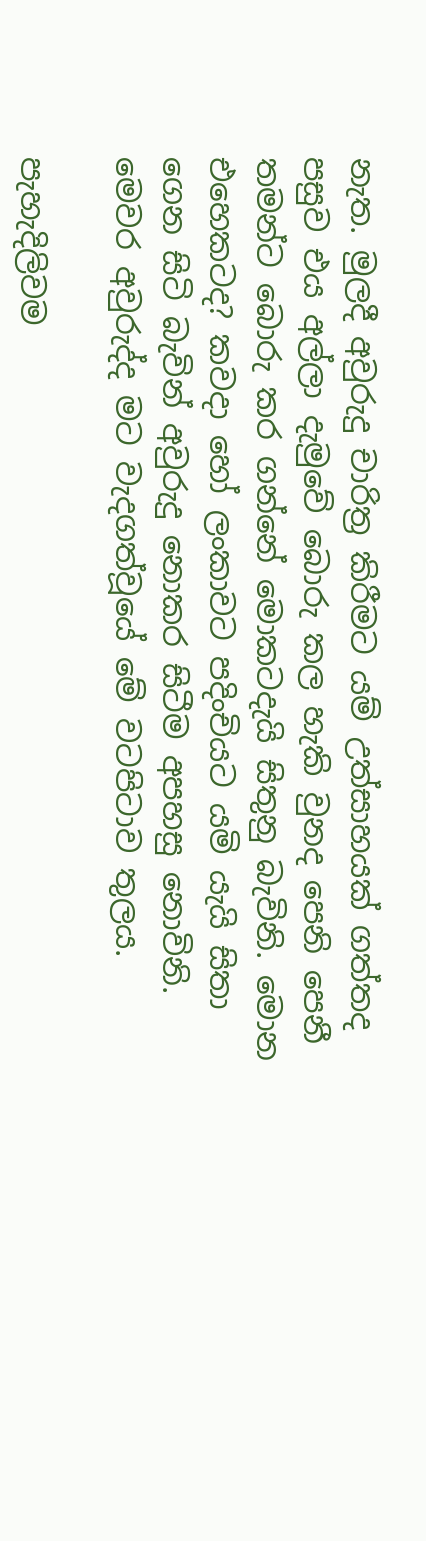නැත. මුලදී අවුරුදු චාරිත්‍ර කිරීමට යම් උත්සාහයක් ගත්තද පසුව එය අල්ලා දැමුවේ බොරු කල හැකි වුනද පෙනි පෙනී තමන්ට බොරු කර ගන්නේ මොකටදැයි සිතුනු බැවිනි. මොන එහෙකටද? කවදා හෝ ලංකාවට පදිංචියට යමි යැයි සිතා ගෙන සිටි බැවින් අවුරුදු නොකර සිටීම අපහසු නොවිනි. මෙවර අවුරුද්ද මට වැදගත්වූයේ මේ වටපිටාව තුලය.

පැහැදිලිවම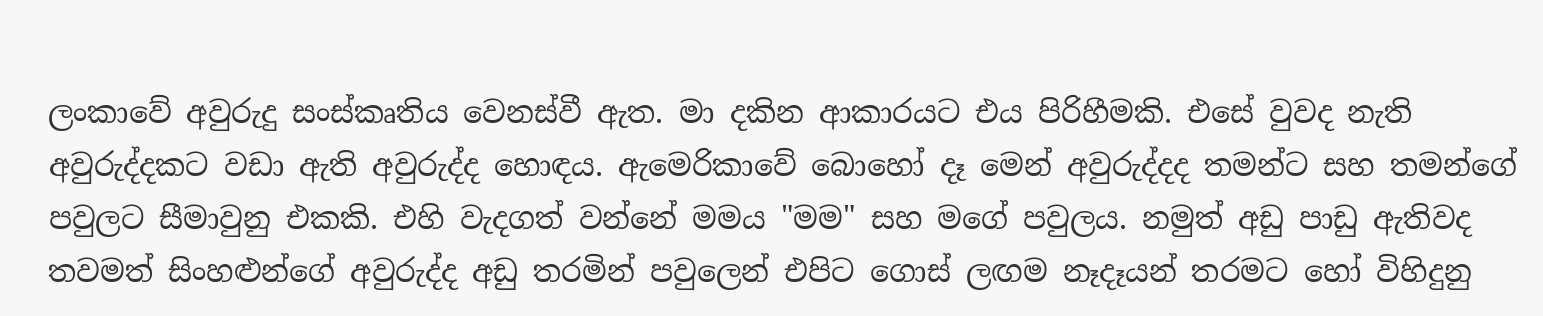ලංකාවේ අවුරුදු සංස්කෘතිය වෙනස්වී ඇත. මා දකින ආකාරයට එය පිරිහීමකි. එසේ වුවද නැති අවුරුද්දකට වඩා ඇති අවුරුද්ද හොඳය. ඇමෙරිකාවේ බොහෝ දෑ මෙන් අවුරුද්දද තමන්ට සහ තමන්ගේ පවුලට සීමාවුනු එකකි. එහි වැදගත් වන්නේ මමය "මම" සහ මගේ පවුලය. නමුත් අඩු පාඩු ඇතිවද තවමත් සිංහළුන්ගේ අවුරුද්ද අඩු තරමින් පවුලෙන් එපිට ගොස් ලඟම නෑදෑයන් තරමට හෝ විහිදුනු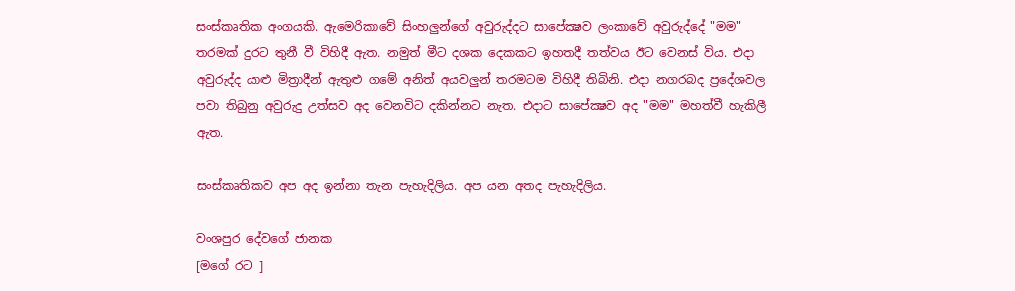සංස්කෘතික අංගයකි. ඇමෙරිකාවේ සිංහලුන්ගේ අවුරුද්දට සාපේක්‍ෂව ලංකාවේ අවුරුද්දේ "මම" තරමක් දුරට තුනී වී විහිදී ඇත. නමුත් මීට දශක දෙකකට ඉහතදී තත්වය ඊට වෙනස් විය. එදා අවුරුද්ද යාළු මිත්‍රාදීන් ඇතුළු ගමේ අනිත් අයවලුන් තරමටම විහිදී තිබිනි. එදා නගරබද ප්‍රදේශවල පවා තිබුනු අවුරුදු උත්සව අද වෙනවිට දකින්නට නැත. එදාට සාපේක්‍ෂව අද "මම" මහත්වී හැකිලී ඇත.

සංස්කෘතිකව අප අද ඉන්නා තැන පැහැදිලිය. අප යන අතද පැහැදිලිය.

වංශපුර දේවගේ ජානක
[මගේ රට ]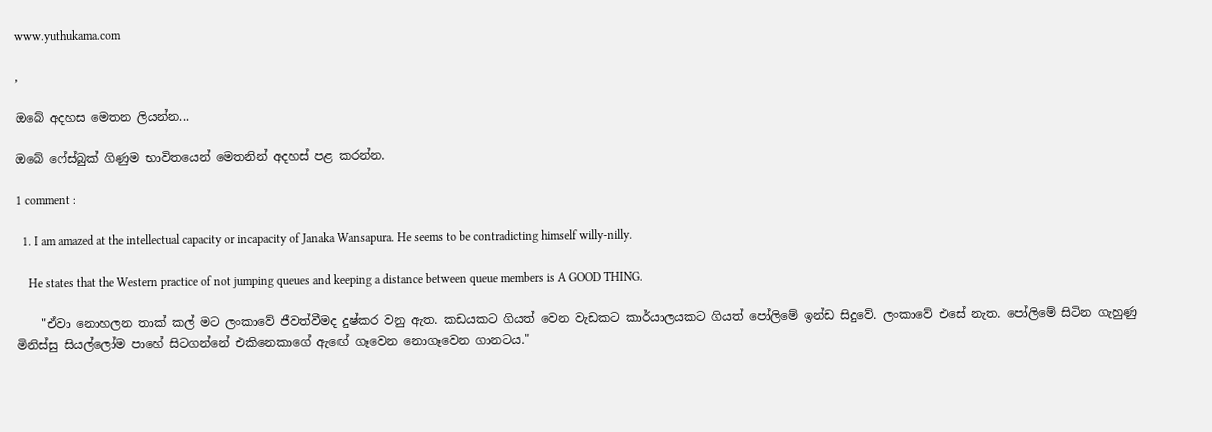www.yuthukama.com

,

ඔබේ අදහස මෙතන ලියන්න...

ඔබේ ෆේස්බුක් ගිණුම භාවිතයෙන් මෙතනින් අදහස් පළ කරන්න.

1 comment :

  1. I am amazed at the intellectual capacity or incapacity of Janaka Wansapura. He seems to be contradicting himself willy-nilly.

    He states that the Western practice of not jumping queues and keeping a distance between queue members is A GOOD THING.

    "ඒවා නොහලන තාක් කල් මට ලංකාවේ ජීවත්වීමද දුෂ්කර වනු ඇත. කඩයකට ගියත් වෙන වැඩකට කාර්යාලයකට ගියත් පෝලිමේ ඉන්ඩ සිදුවේ. ලංකාවේ එසේ නැත. පෝලිමේ සිටින ගැහුණු මිනිස්සු සියල්ලෝම පාහේ සිටගන්නේ එකිනෙකාගේ ඇඟේ ගෑවෙන නොගෑවෙන ගානටය."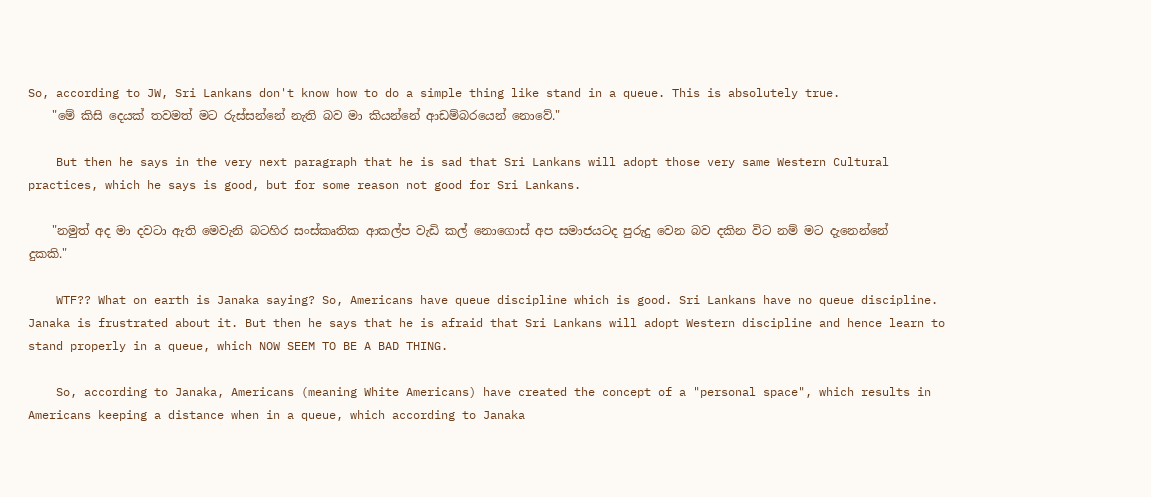So, according to JW, Sri Lankans don't know how to do a simple thing like stand in a queue. This is absolutely true.
    "මේ කිසි දෙයක් තවමත් මට රුස්සන්නේ නැති බව මා කියන්නේ ආඩම්බරයෙන් නොවේ."

    But then he says in the very next paragraph that he is sad that Sri Lankans will adopt those very same Western Cultural practices, which he says is good, but for some reason not good for Sri Lankans.

    "නමුත් අද මා දවටා ඇති මෙවැනි බටහිර සංස්කෘතික ආකල්ප වැඩි කල් නොගොස් අප සමාජයටද පුරුදු වෙන බව දකින විට නම් මට දැනෙන්නේ දුකකි."

    WTF?? What on earth is Janaka saying? So, Americans have queue discipline which is good. Sri Lankans have no queue discipline. Janaka is frustrated about it. But then he says that he is afraid that Sri Lankans will adopt Western discipline and hence learn to stand properly in a queue, which NOW SEEM TO BE A BAD THING.

    So, according to Janaka, Americans (meaning White Americans) have created the concept of a "personal space", which results in Americans keeping a distance when in a queue, which according to Janaka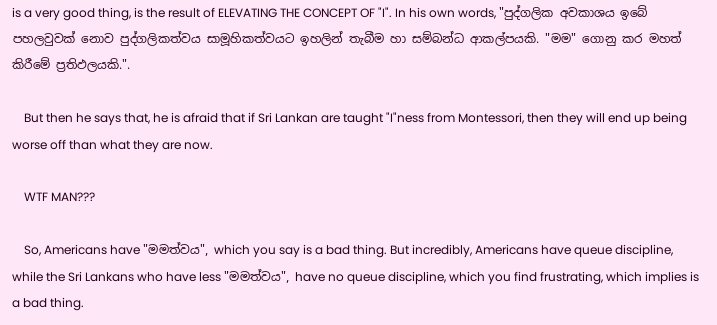is a very good thing, is the result of ELEVATING THE CONCEPT OF "I". In his own words, "පුද්ගලික අවකාශය ඉබේ පහලවුවක් නොව පුද්ගලිකත්වය සාමූහිකත්වයට ඉහලින් තැබීම හා සම්බන්ධ ආකල්පයකි. "මම" ගොනු කර මහත් කිරීමේ ප්‍රතිඵලයකි.".

    But then he says that, he is afraid that if Sri Lankan are taught "I"ness from Montessori, then they will end up being worse off than what they are now.

    WTF MAN???

    So, Americans have "මමත්වය", which you say is a bad thing. But incredibly, Americans have queue discipline, while the Sri Lankans who have less "මමත්වය", have no queue discipline, which you find frustrating, which implies is a bad thing.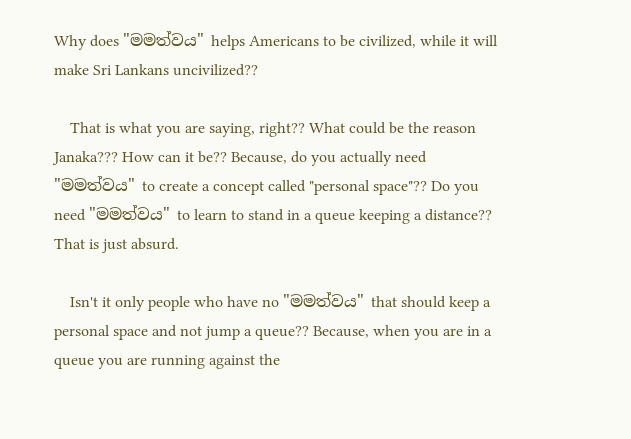Why does "මමත්වය" helps Americans to be civilized, while it will make Sri Lankans uncivilized??

    That is what you are saying, right?? What could be the reason Janaka??? How can it be?? Because, do you actually need "මමත්වය" to create a concept called "personal space"?? Do you need "මමත්වය" to learn to stand in a queue keeping a distance?? That is just absurd.

    Isn't it only people who have no "මමත්වය" that should keep a personal space and not jump a queue?? Because, when you are in a queue you are running against the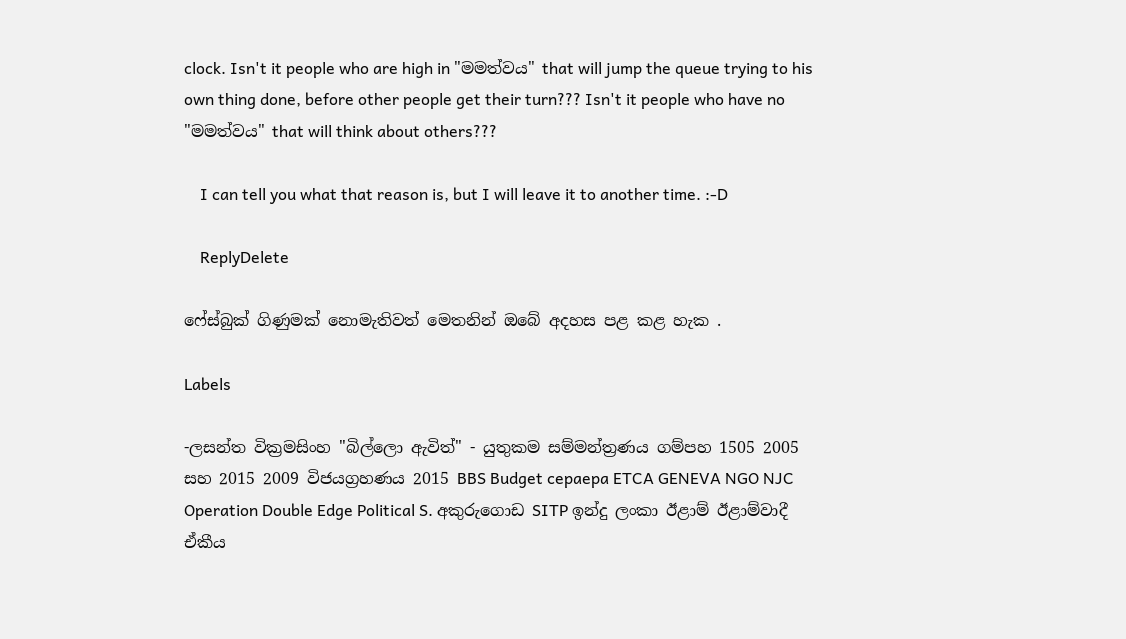clock. Isn't it people who are high in "මමත්වය" that will jump the queue trying to his own thing done, before other people get their turn??? Isn't it people who have no "මමත්වය" that will think about others???

    I can tell you what that reason is, but I will leave it to another time. :-D

    ReplyDelete

ෆේස්බුක් ගිණුමක් නොමැතිවත් මෙතනින් ඔබේ අදහස පළ කළ හැක .

Labels

-ලසන්ත වික්‍රමසිංහ "බිල්ලො ඇවිත්" - යුතුකම සම්මන්ත්‍රණය ගම්පහ 1505 2005 සහ 2015 2009 විජයග්‍රහණය 2015 BBS Budget cepaepa ETCA GENEVA NGO NJC Operation Double Edge Political S. අකුරුගොඩ SITP ඉන්දු ලංකා ඊළාම් ඊළාම්වාදී ඒකීය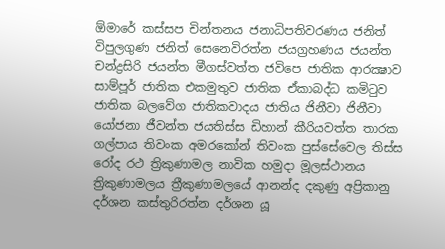ඕමාරේ කස්‌සප චින්තනය ජනාධිපතිවරණය ජනිත් විපුලගුණ ජනිත් සෙනෙවිරත්න ජයග්‍රහණය ජයන්ත චන්ද්‍රසිරි ජයන්ත මීගස්වත්ත ජවිපෙ ජාතික ආරක්‍ෂාව සාම්පූර් ජාතික එකමුතුව ජාතික ඒකාබද්ධ කමිටුව ජාතික බලවේග ජාතිකවාදය ජාතිය ජිනීවා ජිනීවා යෝජනා ජීවන්ත ජයතිස්ස ඩිහාන් කීරියවත්ත තාරක ගල්පාය තිවංක අමරකෝන් තිවංක පුස්සේවෙල තිස්‌ස රෝද රථ ත්‍රිකුණාමල නාවික හමුදා මූලස්‌ථානය ත්‍රිකුණාමලය ත්‍රීකුණාමලයේ ආනන්ද දකුණු අප්‍රිකානු දර්ශන කස්තුරිරත්න දර්ශන යූ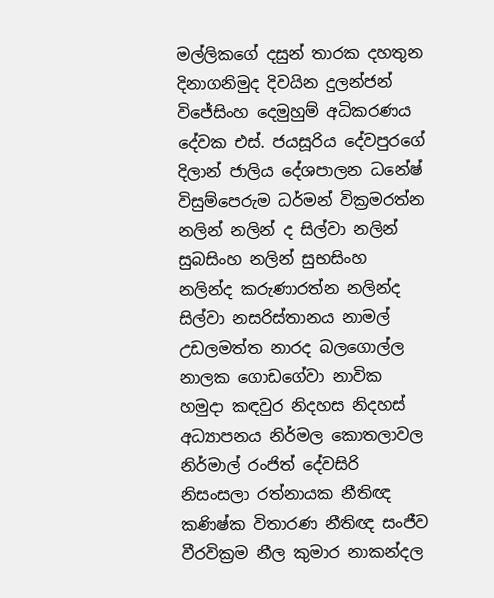මල්ලිකගේ දසුන් තාරක දහතුන දිනාගනිමුද දිවයින දුලන්ජන් විජේසිංහ දෙමුහුම් අධිකරණය දේවක එස්. ජයසූරිය දේවපුරගේ දිලාන් ජාලිය දේශපාලන ධනේෂ් විසුම්පෙරුම ධර්මන් වික්‍රමරත්න නලින් නලින් ද සිල්වා නලින් සුබසිංහ නලින් සුභසිංහ නලින්ද කරුණාරත්න නලින්ද සිල්වා නසරිස්‌තානය නාමල් උඩලමත්ත නාරද බලගොල්ල නාලක ගොඩගේවා නාවික හමුදා කඳවුර නිදහස නිදහස් අධ්‍යාපනය නිර්මල කොතලාවල නිර්මාල් රංජිත් දේවසිරි නිසංසලා රත්නායක නීතිඥ කණිෂ්ක විතාරණ නීතිඥ සංජීව වීරවික්‍රම නීල කුමාර නාකන්දල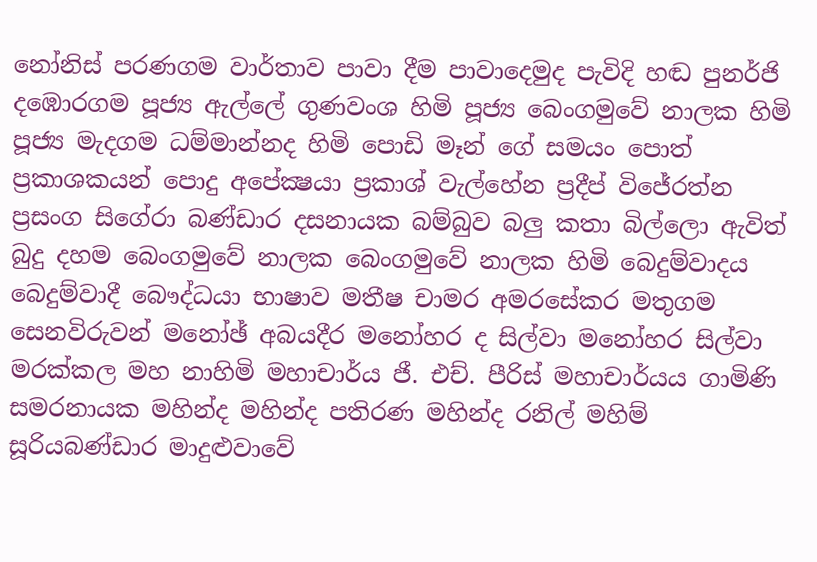නෝනිස් පරණගම වාර්තාව පාවා දීම පාවාදෙමුද පැවිදි හඬ පුනර්ජි දඹොරගම පූජ්‍ය ඇල්ලේ ගුණවංශ හිමි පූජ්‍ය බෙංගමුවේ නාලක හිමි පූජ්‍ය මැදගම ධම්මාන්නද හිමි පොඩි මෑන් ගේ සමයං පොත් ප්‍රකාශකයන් පොදු අපේක්‍ෂයා ප්‍රකාශ් වැල්හේන ප්‍රදීප් විජේරත්න ප්‍රසංග සිගේරා බණ්ඩාර දසනායක බම්බුව බලු කතා බිල්ලො ඇවිත් බුදු දහම බෙංගමුවේ නාලක බෙංගමුවේ නාලක හිමි බෙදුම්වාදය බෙදුම්වාදී බෞද්ධයා භාෂාව මතීෂ චාමර අමරසේකර මතුගම සෙනවිරුවන් මනෝඡ් අබයදීර මනෝහර ද සිල්වා මනෝහර සිල්වා මරක්කල මහ නාහිමි මහාචාර්ය ජී. එච්. පීරිස් මහාචාර්යය ගාමිණි සමරනායක මහින්ද මහින්ද පතිරණ මහින්ද රනිල් මහිම් සූරියබණ්ඩාර මාදුළුවාවේ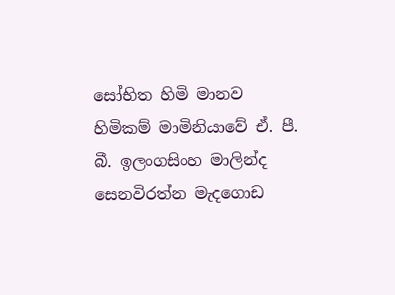සෝභිත හිමි මානව හිමිකම් මාමිනියාවේ ඒ. පී. බී. ඉලංගසිංහ මාලින්ද සෙනවිරත්න මැදගොඩ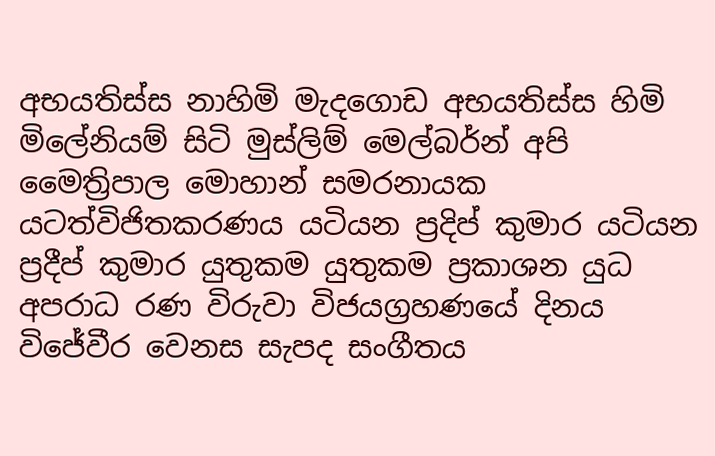අභයතිස්ස නාහිමි මැදගොඩ අභයතිස්ස හිමි මිලේනියම් සිටි මුස්‌ලිම් මෙල්බර්න් අපි මෛත්‍රිපාල මොහාන් සමරනායක යටත්විජිතකරණය යටියන ප්‍රදිප් කුමාර යටියන ප්‍රදීප් කුමාර යුතුකම යුතුකම ප්‍රකාශන යුධ අපරාධ රණ විරුවා විජයග්‍රහණයේ දිනය විජේවීර වෙනස සැපද සංගීතය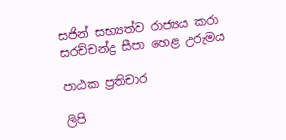සජින් සභ්‍යත්ව රාජ්‍යය කරා සරච්චන්ද්‍ර සීපා හෙළ උරුමය

පාඨක ප්‍රතිචාර

ලිපි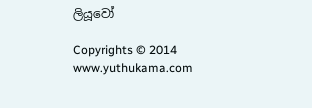ලියූවෝ

Copyrights © 2014 www.yuthukama.com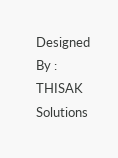Designed By : THISAK Solutions